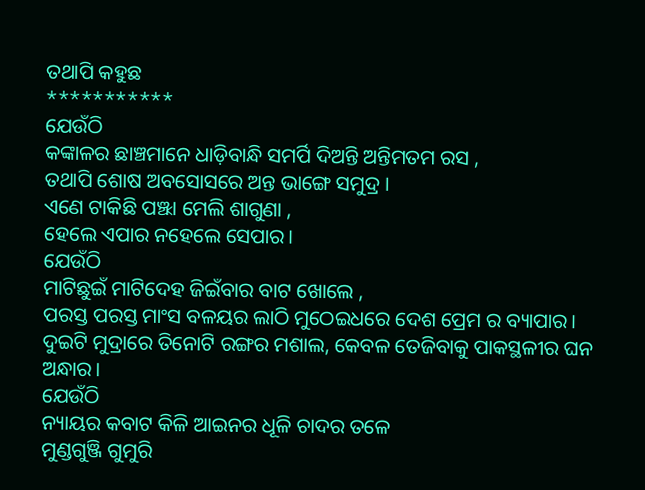ତଥାପି କହୁଛ
***********
ଯେଉଁଠି
କଙ୍କାଳର ଛାଞ୍ଚମାନେ ଧାଡ଼ିବାନ୍ଧି ସମର୍ପି ଦିଅନ୍ତି ଅନ୍ତିମତମ ରସ ,
ତଥାପି ଶୋଷ ଅବସୋସରେ ଅନ୍ତ ଭାଙ୍ଗେ ସମୁଦ୍ର ।
ଏଣେ ଟାକିଛି ପଞ୍ଝା ମେଲି ଶାଗୁଣା ,
ହେଲେ ଏପାର ନହେଲେ ସେପାର।
ଯେଉଁଠି
ମାଟିଛୁଇଁ ମାଟିଦେହ ଜିଇଁବାର ବାଟ ଖୋଲେ ,
ପରସ୍ତ ପରସ୍ତ ମାଂସ ବଳୟର ଲାଠି ମୁଠେଇଧରେ ଦେଶ ପ୍ରେମ ର ବ୍ୟାପାର।
ଦୁଇଟି ମୁଦ୍ରାରେ ତିନୋଟି ରଙ୍ଗର ମଶାଲ, କେବଳ ତେଜିବାକୁ ପାକସ୍ଥଳୀର ଘନ ଅନ୍ଧାର।
ଯେଉଁଠି
ନ୍ୟାୟର କବାଟ କିଳି ଆଇନର ଧୂଳି ଚାଦର ତଳେ
ମୁଣ୍ଡଗୁଞ୍ଜି ଗୁମୁରି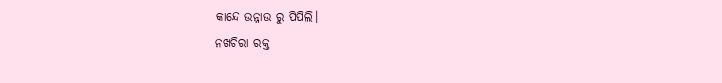କାନ୍ଦେ ଉନ୍ନାଉ ରୁ ପିପିଲି।
ନଖଚିରା ରକ୍ତ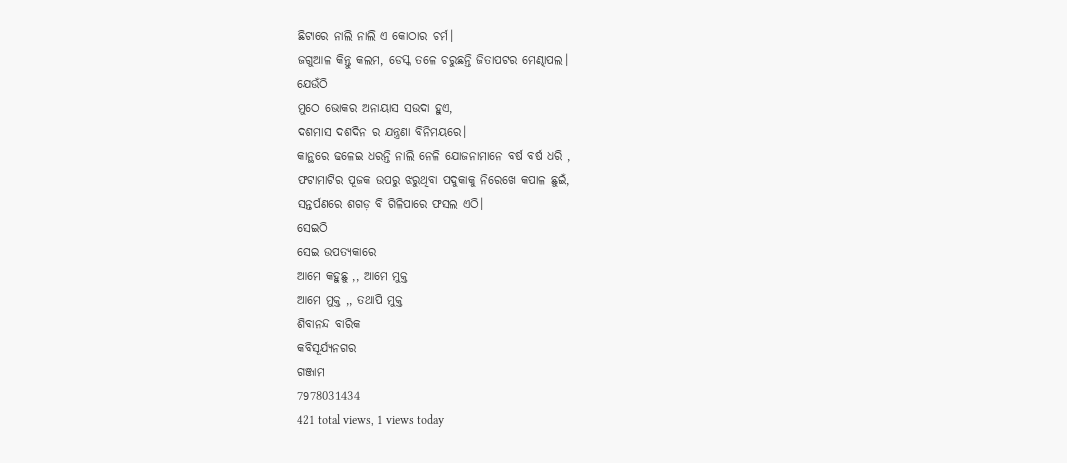ଛିଟାରେ ନାଲି ନାଲି ଏ କୋଠାର ଚର୍ମ।
ଜଗୁଆଳ କିନ୍ତୁ କଲମ, ଡେସ୍କ ତଳେ ଚରୁଛନ୍ତି ଜିତାପଟର ମେଣ୍ଢାପଲ।
ଯେଉଁଠି
ମୁଠେ ଭୋକର ଅନାୟାସ ସଉଦା ହୁଏ,
ଦଶମାସ ଦଶଦିନ ର ଯନ୍ତ୍ରଣା ବିନିମୟରେ।
କାନ୍ଥରେ ଢଳେଇ ଧରନ୍ତି ନାଲି ନେଳି ଯୋଜନାମାନେ ବର୍ଷ ବର୍ଷ ଧରି ,
ଫଟାମାଟିର ପୂଜକ ଉପରୁ ଝରୁଥିବା ପଦୁକାକୁ ନିରେଖେ କପାଳ ଛୁଇଁ,
ସନ୍ତର୍ପଣରେ ଶଗଡ଼ ବି ଗିଳିପାରେ ଫସଲ ଏଠି।
ସେଇଠି
ସେଇ ଉପତ୍ୟକାରେ
ଆମେ କହୁଛୁ ,, ଆମେ ମୁକ୍ତ
ଆମେ ମୁକ୍ତ ,, ତଥାପି ମୁକ୍ତ
ଶିବାନନ୍ଦ ବାରିକ
କବିସୂର୍ଯ୍ୟନଗର
ଗଞ୍ଜାମ
7978031434
421 total views, 1 views today